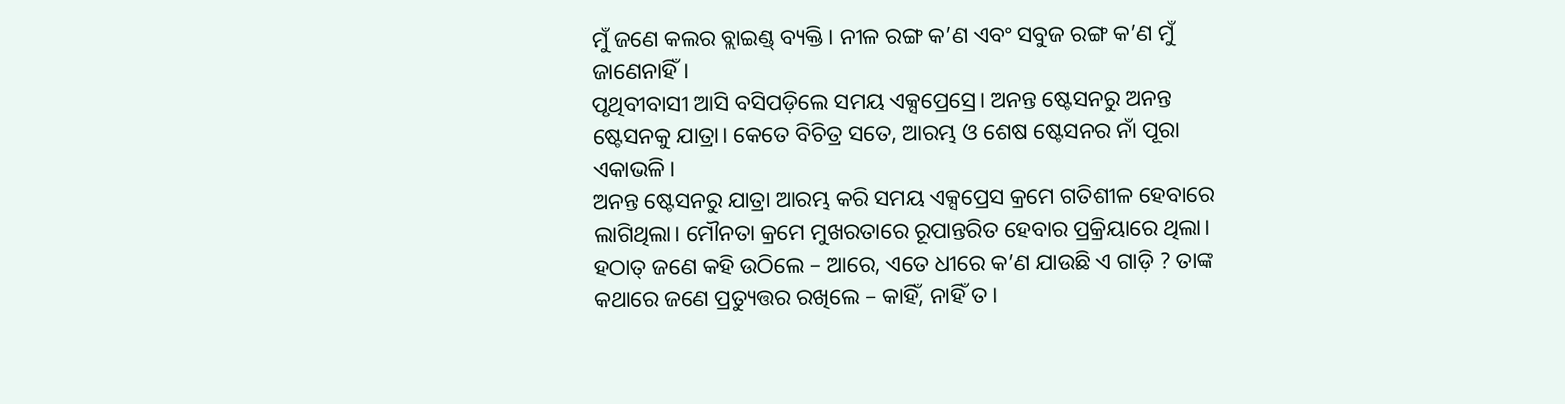ମୁଁ ଜଣେ କଲର ବ୍ଲାଇଣ୍ଡ୍ ବ୍ୟକ୍ତି। ନୀଳ ରଙ୍ଗ କ’ଣ ଏବଂ ସବୁଜ ରଙ୍ଗ କ’ଣ ମୁଁ ଜାଣେନାହିଁ।
ପୃଥିବୀବାସୀ ଆସି ବସିପଡ଼ିଲେ ସମୟ ଏକ୍ସପ୍ରେସ୍ରେ। ଅନନ୍ତ ଷ୍ଟେସନରୁ ଅନନ୍ତ ଷ୍ଟେସନକୁ ଯାତ୍ରା। କେତେ ବିଚିତ୍ର ସତେ, ଆରମ୍ଭ ଓ ଶେଷ ଷ୍ଟେସନର ନାଁ ପୂରା ଏକାଭଳି।
ଅନନ୍ତ ଷ୍ଟେସନରୁ ଯାତ୍ରା ଆରମ୍ଭ କରି ସମୟ ଏକ୍ସପ୍ରେସ କ୍ରମେ ଗତିଶୀଳ ହେବାରେ ଲାଗିଥିଲା। ମୌନତା କ୍ରମେ ମୁଖରତାରେ ରୂପାନ୍ତରିତ ହେବାର ପ୍ରକ୍ରିୟାରେ ଥିଲା। ହଠାତ୍ ଜଣେ କହି ଉଠିଲେ – ଆରେ, ଏତେ ଧୀରେ କ’ଣ ଯାଉଛି ଏ ଗାଡ଼ି ? ତାଙ୍କ କଥାରେ ଜଣେ ପ୍ରତ୍ୟୁତ୍ତର ରଖିଲେ – କାହିଁ, ନାହିଁ ତ।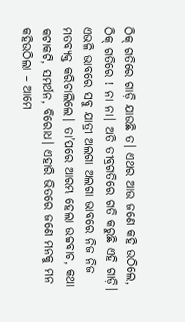ଠିକ୍ ଗତିରେ ଗାଡ଼ି ଯାଉଛି ତ। ଏଥର ଆଉ ଜଣେ କହି ଉଠିଲେ, ଠିକ୍ ଗତିରେ ! ନା ନା। ଅତି ତୀବ୍ରଗତିରେ ଗତି କରୁଛି ଏହି ଗାଡ଼ି। ଏଭଳି ଭାବରେ ସବୁ ଯାତ୍ରୀ ଅଲଗା ଅଲଗା ଭାବରେ ନିଜ ନିଜ ମତବ୍ୟକ୍ତ କରିଚାଲିଲେ। ତା’ପରେ ଆରମ୍ଭ ହେଲା ଉଚ୍ଚବାଚ, କଥା କଟାକଟି, ସମର୍ଥନ, ବିରୋଧ। ଏହାରି ଭିତରେ ଜଣେ ମନକୁ ମନ କହିଉଠିଲା – ଆମେ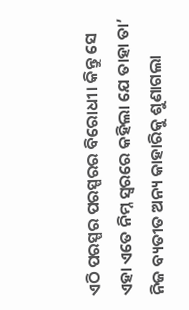ଏଠି ପରସ୍ପର ପରସ୍ପରର ବିରୋଧୀ। କିନ୍ତୁ ସେ ଏହା ଏତେ ନିମ୍ନ ସ୍ୱରରେ କହିଲା ଯେ ତାହା ତା’ ନିଜ ବ୍ୟତୀତ ଅନ୍ୟ କାହାରିକୁ ଶୁଣାଗଲା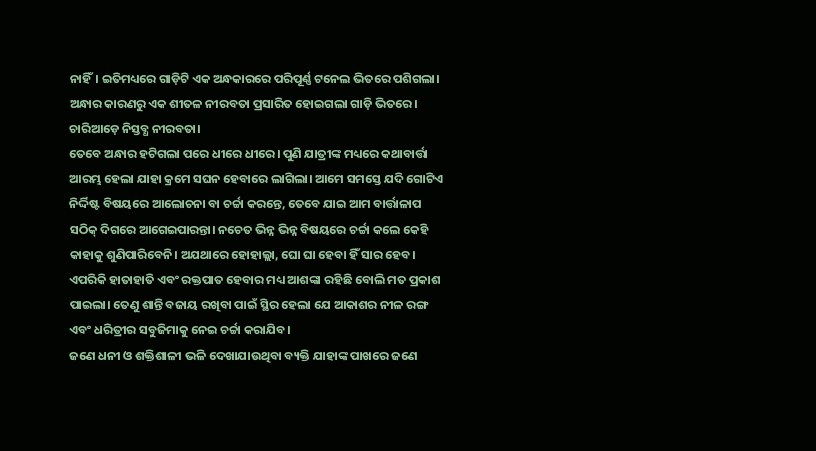ନାହିଁ। ଇତିମଧ୍ୟରେ ଗାଡ଼ିଟି ଏକ ଅନ୍ଧକାରରେ ପରିପୂର୍ଣ୍ଣ ଟନେଲ ଭିତରେ ପଶିଗଲା। ଅନ୍ଧାର କାରଣରୁ ଏକ ଶୀତଳ ନୀରବତା ପ୍ରସାରିତ ହୋଇଗଲା ଗାଡ଼ି ଭିତରେ। ଚାରିଆଡ଼େ ନିସ୍ତବ୍ଧ ନୀରବତା।
ତେବେ ଅନ୍ଧାର ହଟିଗଲା ପରେ ଧୀରେ ଧୀରେ। ପୁଣି ଯାତ୍ରୀଙ୍କ ମଧ୍ୟରେ କଥାବାର୍ତ୍ତା ଆରମ୍ଭ ହେଲା ଯାହା କ୍ରମେ ସଘନ ହେବାରେ ଲାଗିଲା। ଆମେ ସମସ୍ତେ ଯଦି ଗୋଟିଏ ନିର୍ଦ୍ଦିଷ୍ଟ ବିଷୟରେ ଆଲୋଚନା ବା ଚର୍ଚ୍ଚା କରନ୍ତେ, ତେବେ ଯାଇ ଆମ ବାର୍ତ୍ତାଳାପ ସଠିକ୍ ଦିଗରେ ଆଗେଇପାରନ୍ତା। ନଚେତ ଭିନ୍ନ ଭିନ୍ନ ବିଷୟରେ ଚର୍ଚ୍ଚା କଲେ କେହି କାହାକୁ ଶୁଣିପାରିବେନି। ଅଯଥାରେ ହୋହାଲ୍ଲା, ଘୋ ଘା ହେବା ହିଁ ସାର ହେବ। ଏପରିକି ହାତାହାତି ଏବଂ ରକ୍ତପାତ ହେବାର ମଧ୍ୟ ଆଶଙ୍କା ରହିଛି ବୋଲି ମତ ପ୍ରକାଶ ପାଇଲା। ତେଣୁ ଶାନ୍ତି ବଜାୟ ରଖିବା ପାଇଁ ସ୍ଥିର ହେଲା ଯେ ଆକାଶର ନୀଳ ରଙ୍ଗ ଏବଂ ଧରିତ୍ରୀର ସବୁଜିମାକୁ ନେଇ ଚର୍ଚ୍ଚା କରାଯିବ।
ଜଣେ ଧନୀ ଓ ଶକ୍ତିଶାଳୀ ଭଳି ଦେଖାଯାଉଥିବା ବ୍ୟକ୍ତି ଯାହାଙ୍କ ପାଖରେ ଜଣେ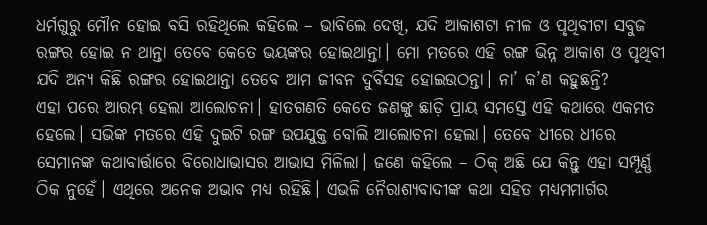ଧର୍ମଗୁରୁ ମୌନ ହୋଇ ବସି ରହିଥିଲେ କହିଲେ – ଭାବିଲେ ଦେଖି, ଯଦି ଆକାଶଟା ନୀଳ ଓ ପୃଥିବୀଟା ସବୁଜ ରଙ୍ଗର ହୋଇ ନ ଥାନ୍ତା ତେବେ କେତେ ଭୟଙ୍କର ହୋଇଥାନ୍ତା। ମୋ ମତରେ ଏହି ରଙ୍ଗ ଭିନ୍ନ ଆକାଶ ଓ ପୃଥିବୀ ଯଦି ଅନ୍ୟ କିଛି ରଙ୍ଗର ହୋଇଥାନ୍ତା ତେବେ ଆମ ଜୀବନ ଦୁର୍ବିସହ ହୋଇଉଠନ୍ତା। ନା’ କ’ଣ କହୁଛନ୍ତି?
ଏହା ପରେ ଆରମ୍ଭ ହେଲା ଆଲୋଚନା। ହାତଗଣତି କେତେ ଜଣଙ୍କୁ ଛାଡ଼ି ପ୍ରାୟ ସମସ୍ତେ ଏହି କଥାରେ ଏକମତ ହେଲେ। ସଭିଙ୍କ ମତରେ ଏହି ଦୁଇଟି ରଙ୍ଗ ଉପଯୁକ୍ତ ବୋଲି ଆଲୋଚନା ହେଲା। ତେବେ ଧୀରେ ଧୀରେ ସେମାନଙ୍କ କଥାବାର୍ତ୍ତାରେ ବିରୋଧାଭାସର ଆଭାସ ମିଳିଲା। ଜଣେ କହିଲେ – ଠିକ୍ ଅଛି ଯେ କିନ୍ତୁ ଏହା ସମ୍ପୂର୍ଣ୍ଣ ଠିକ ନୁହେଁ। ଏଥିରେ ଅନେକ ଅଭାବ ମଧ୍ୟ ରହିଛି। ଏଭଳି ନୈରାଶ୍ୟବାଦୀଙ୍କ କଥା ସହିତ ମଧ୍ୟମମାର୍ଗର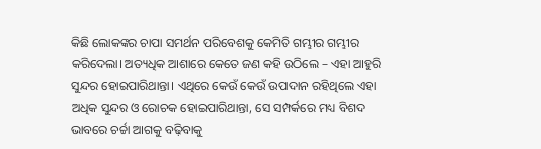କିଛି ଲୋକଙ୍କର ଚାପା ସମର୍ଥନ ପରିବେଶକୁ କେମିତି ଗମ୍ଭୀର ଗମ୍ଭୀର କରିଦେଲା। ଅତ୍ୟଧିକ ଆଶାରେ କେତେ ଜଣ କହି ଉଠିଲେ – ଏହା ଆହୁରି ସୁନ୍ଦର ହୋଇପାରିଥାନ୍ତା। ଏଥିରେ କେଉଁ କେଉଁ ଉପାଦାନ ରହିଥିଲେ ଏହା ଅଧିକ ସୁନ୍ଦର ଓ ରୋଚକ ହୋଇପାରିଥାନ୍ତା, ସେ ସମ୍ପର୍କରେ ମଧ୍ୟ ବିଶଦ ଭାବରେ ଚର୍ଚ୍ଚା ଆଗକୁ ବଢ଼ିବାକୁ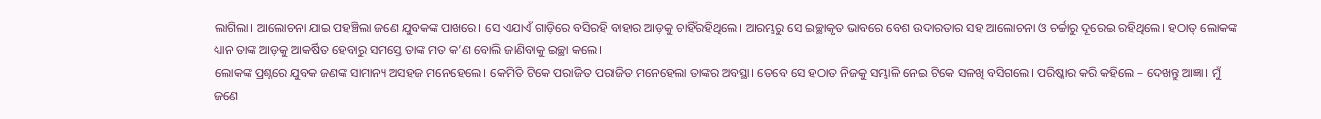ଲାଗିଲା। ଆଲୋଚନା ଯାଇ ପହଞ୍ଚିଲା ଜଣେ ଯୁବକଙ୍କ ପାଖରେ। ସେ ଏଯାଏଁ ଗାଡ଼ିରେ ବସିରହି ବାହାର ଆଡ଼କୁ ଚାହିଁରହିଥିଲେ। ଆରମ୍ଭରୁ ସେ ଇଚ୍ଛାକୃତ ଭାବରେ ବେଶ ଉଦାରତାର ସହ ଆଲୋଚନା ଓ ଚର୍ଚ୍ଚାରୁ ଦୂରେଇ ରହିଥିଲେ। ହଠାତ୍ ଲୋକଙ୍କ ଧ୍ୟାନ ତାଙ୍କ ଆଡ଼କୁ ଆକର୍ଷିତ ହେବାରୁ ସମସ୍ତେ ତାଙ୍କ ମତ କ’ଣ ବୋଲି ଜାଣିବାକୁ ଇଚ୍ଛା କଲେ।
ଲୋକଙ୍କ ପ୍ରଶ୍ନରେ ଯୁବକ ଜଣଙ୍କ ସାମାନ୍ୟ ଅସହଜ ମନେହେଲେ। କେମିତି ଟିକେ ପରାଜିତ ପରାଜିତ ମନେହେଲା ତାଙ୍କର ଅବସ୍ଥା। ତେବେ ସେ ହଠାତ ନିଜକୁ ସମ୍ଭାଳି ନେଇ ଟିକେ ସଳଖି ବସିଗଲେ। ପରିଷ୍କାର କରି କହିଲେ – ଦେଖନ୍ତୁ ଆଜ୍ଞା। ମୁଁ ଜଣେ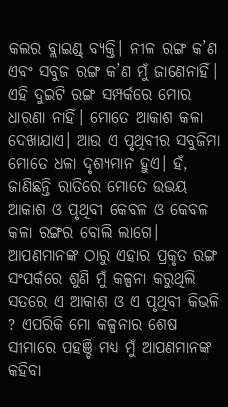କଲର ବ୍ଲାଇଣ୍ଡ୍ ବ୍ୟକ୍ତି। ନୀଳ ରଙ୍ଗ କ’ଣ ଏବଂ ସବୁଜ ରଙ୍ଗ କ’ଣ ମୁଁ ଜାଣେନାହିଁ। ଏହି ଦୁଇଟି ରଙ୍ଗ ସମ୍ପର୍କରେ ମୋର ଧାରଣା ନାହିଁ। ମୋତେ ଆକାଶ କଳା ଦେଖାଯାଏ। ଆଉ ଏ ପୃଥିବୀର ସବୁଜିମା ମୋତେ ଧଳା ଦୃଶ୍ୟମାନ ହୁଏ। ହଁ, ଜାଣିଛନ୍ତି ରାତିରେ ମୋତେ ଉଭୟ ଆକାଶ ଓ ପୃଥିବୀ କେବଳ ଓ କେବଳ କଳା ରଙ୍ଗର ବୋଲି ଲାଗେ। ଆପଣମାନଙ୍କ ଠାରୁ ଏହାର ପ୍ରକୃତ ରଙ୍ଗ ସଂପର୍କରେ ଶୁଣି ମୁଁ କଳ୍ପନା କରୁଥିଲି ସତରେ ଏ ଆକାଶ ଓ ଏ ପୃଥିବୀ କିଭଳି ? ଏପରିକି ମୋ କଳ୍ପନାର ଶେଷ ସୀମାରେ ପହଞ୍ଚି ମଧ୍ୟ ମୁଁ ଆପଣମାନଙ୍କ କହିବା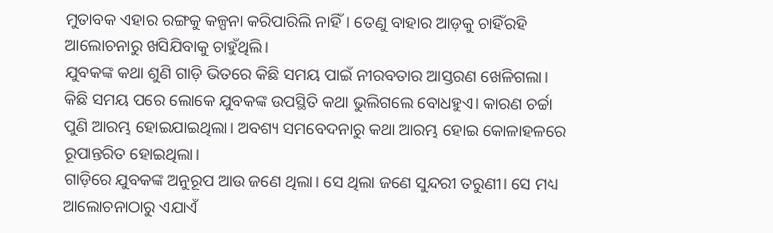ମୁତାବକ ଏହାର ରଙ୍ଗକୁ କଳ୍ପନା କରିପାରିଲି ନାହିଁ। ତେଣୁ ବାହାର ଆଡ଼କୁ ଚାହିଁରହି ଆଲୋଚନାରୁ ଖସିଯିବାକୁ ଚାହୁଁଥିଲି।
ଯୁବକଙ୍କ କଥା ଶୁଣି ଗାଡ଼ି ଭିତରେ କିଛି ସମୟ ପାଇଁ ନୀରବତାର ଆସ୍ତରଣ ଖେଳିଗଲା। କିଛି ସମୟ ପରେ ଲୋକେ ଯୁବକଙ୍କ ଉପସ୍ଥିତି କଥା ଭୁଲିଗଲେ ବୋଧହୁଏ। କାରଣ ଚର୍ଚ୍ଚା ପୁଣି ଆରମ୍ଭ ହୋଇଯାଇଥିଲା। ଅବଶ୍ୟ ସମବେଦନାରୁ କଥା ଆରମ୍ଭ ହୋଇ କୋଳାହଳରେ ରୂପାନ୍ତରିତ ହୋଇଥିଲା।
ଗାଡ଼ିରେ ଯୁବକଙ୍କ ଅନୁରୂପ ଆଉ ଜଣେ ଥିଲା। ସେ ଥିଲା ଜଣେ ସୁନ୍ଦରୀ ତରୁଣୀ। ସେ ମଧ୍ୟ ଆଲୋଚନାଠାରୁ ଏଯାଏଁ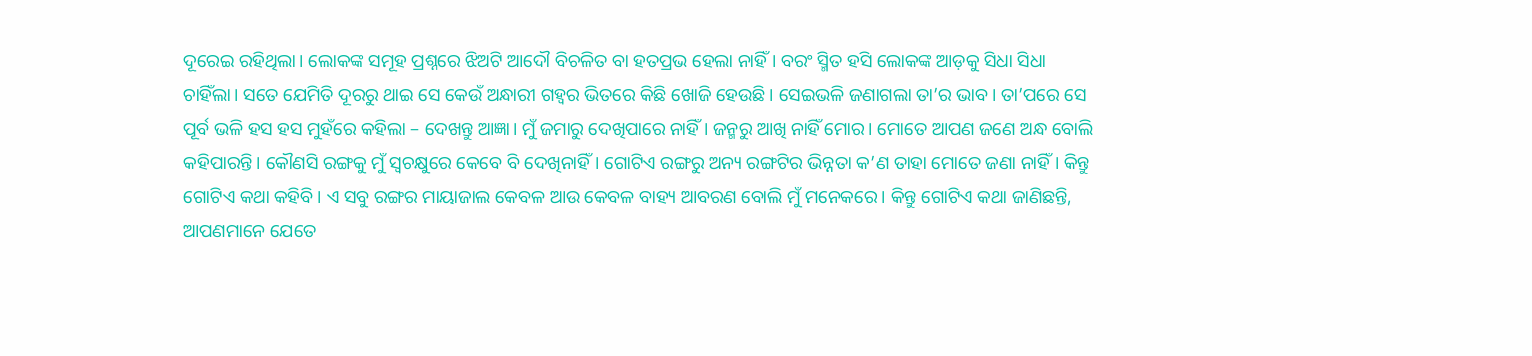ଦୂରେଇ ରହିଥିଲା। ଲୋକଙ୍କ ସମୂହ ପ୍ରଶ୍ନରେ ଝିଅଟି ଆଦୌ ବିଚଳିତ ବା ହତପ୍ରଭ ହେଲା ନାହିଁ। ବରଂ ସ୍ମିତ ହସି ଲୋକଙ୍କ ଆଡ଼କୁ ସିଧା ସିଧା ଚାହିଁଲା। ସତେ ଯେମିତି ଦୂରରୁ ଥାଇ ସେ କେଉଁ ଅନ୍ଧାରୀ ଗହ୍ୱର ଭିତରେ କିଛି ଖୋଜି ହେଉଛି। ସେଇଭଳି ଜଣାଗଲା ତା’ର ଭାବ। ତା’ପରେ ସେ ପୂର୍ବ ଭଳି ହସ ହସ ମୁହଁରେ କହିଲା – ଦେଖନ୍ତୁ ଆଜ୍ଞା। ମୁଁ ଜମାରୁ ଦେଖିପାରେ ନାହିଁ। ଜନ୍ମରୁ ଆଖି ନାହିଁ ମୋର। ମୋତେ ଆପଣ ଜଣେ ଅନ୍ଧ ବୋଲି କହିପାରନ୍ତି। କୌଣସି ରଙ୍ଗକୁ ମୁଁ ସ୍ୱଚକ୍ଷୁରେ କେବେ ବି ଦେଖିନାହିଁ। ଗୋଟିଏ ରଙ୍ଗରୁ ଅନ୍ୟ ରଙ୍ଗଟିର ଭିନ୍ନତା କ’ଣ ତାହା ମୋତେ ଜଣା ନାହିଁ। କିନ୍ତୁ ଗୋଟିଏ କଥା କହିବି। ଏ ସବୁ ରଙ୍ଗର ମାୟାଜାଲ କେବଳ ଆଉ କେବଳ ବାହ୍ୟ ଆବରଣ ବୋଲି ମୁଁ ମନେକରେ। କିନ୍ତୁ ଗୋଟିଏ କଥା ଜାଣିଛନ୍ତି, ଆପଣମାନେ ଯେତେ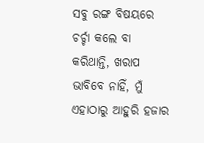ସବୁ ରଙ୍ଗ ବିଷୟରେ ଚର୍ଚ୍ଚା କଲେ ବା କରିଥାନ୍ତି, ଖରାପ ଭାବିବେ ନାହିଁ, ମୁଁ ଏହାଠାରୁ ଆହୁରି ହଜାର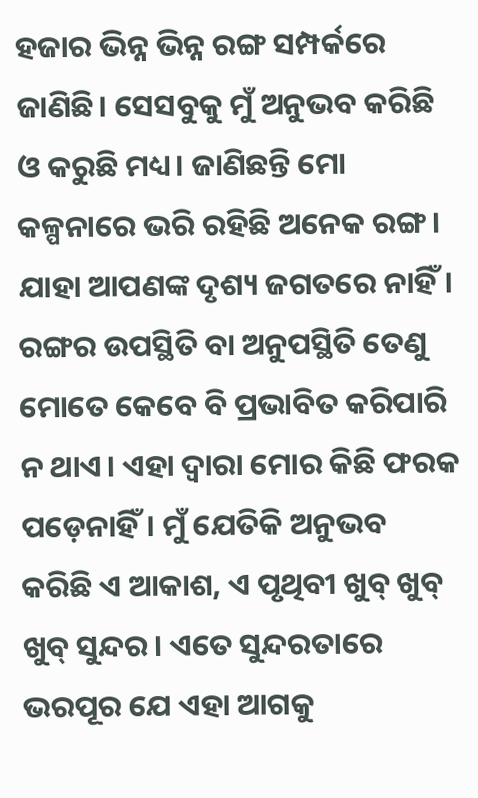ହଜାର ଭିନ୍ନ ଭିନ୍ନ ରଙ୍ଗ ସମ୍ପର୍କରେ ଜାଣିଛି। ସେସବୁକୁ ମୁଁ ଅନୁଭବ କରିଛି ଓ କରୁଛି ମଧ୍ୟ। ଜାଣିଛନ୍ତି ମୋ କଳ୍ପନାରେ ଭରି ରହିଛି ଅନେକ ରଙ୍ଗ। ଯାହା ଆପଣଙ୍କ ଦୃଶ୍ୟ ଜଗତରେ ନାହିଁ। ରଙ୍ଗର ଉପସ୍ଥିତି ବା ଅନୁପସ୍ଥିତି ତେଣୁ ମୋତେ କେବେ ବି ପ୍ରଭାବିତ କରିପାରି ନ ଥାଏ। ଏହା ଦ୍ୱାରା ମୋର କିଛି ଫରକ ପଡ଼େନାହିଁ। ମୁଁ ଯେତିକି ଅନୁଭବ କରିଛି ଏ ଆକାଶ, ଏ ପୃଥିବୀ ଖୁବ୍ ଖୁବ୍ ଖୁବ୍ ସୁନ୍ଦର। ଏତେ ସୁନ୍ଦରତାରେ ଭରପୂର ଯେ ଏହା ଆଗକୁ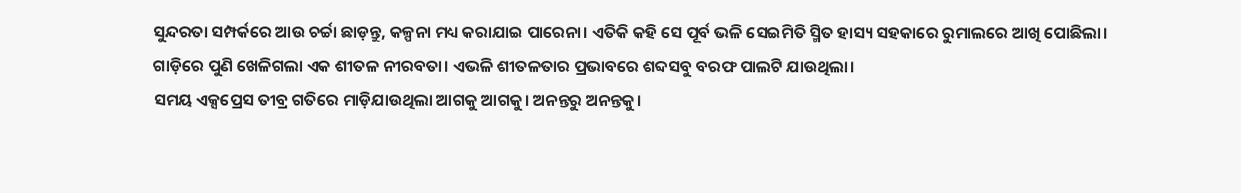ସୁନ୍ଦରତା ସମ୍ପର୍କରେ ଆଉ ଚର୍ଚ୍ଚା ଛାଡ଼ନ୍ତୁ, କଳ୍ପନା ମଧ୍ୟ କରାଯାଇ ପାରେନା। ଏତିକି କହି ସେ ପୂର୍ବ ଭଳି ସେଇମିତି ସ୍ମିତ ହାସ୍ୟ ସହକାରେ ରୁମାଲରେ ଆଖି ପୋଛିଲା।
ଗାଡ଼ିରେ ପୁଣି ଖେଳିଗଲା ଏକ ଶୀତଳ ନୀରବତା। ଏଭଳି ଶୀତଳତାର ପ୍ରଭାବରେ ଶବ୍ଦସବୁ ବରଫ ପାଲଟି ଯାଉଥିଲା।
ସମୟ ଏକ୍ସପ୍ରେସ ତୀବ୍ର ଗତିରେ ମାଡ଼ିଯାଉଥିଲା ଆଗକୁ ଆଗକୁ। ଅନନ୍ତରୁ ଅନନ୍ତକୁ।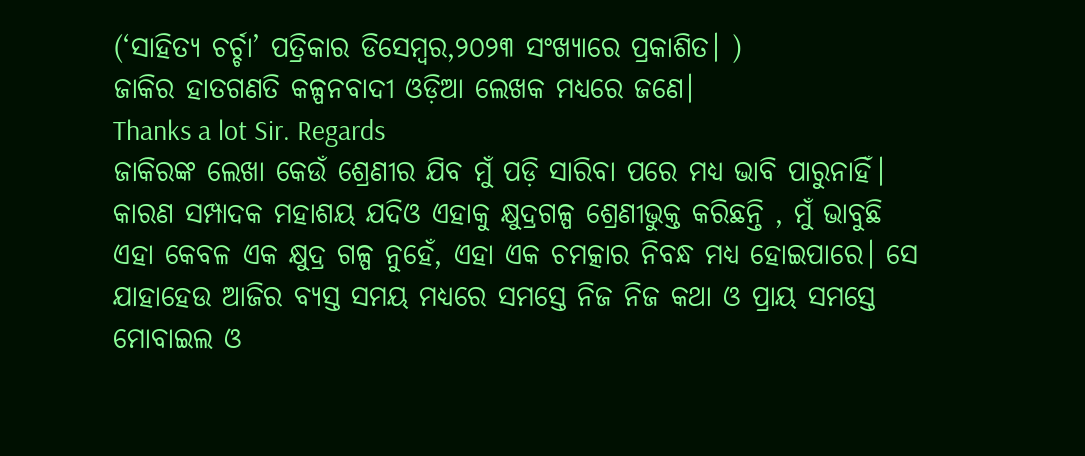(‘ସାହିତ୍ୟ ଚର୍ଚ୍ଚା’ ପତ୍ରିକାର ଡିସେମ୍ବର,୨୦୨୩ ସଂଖ୍ୟାରେ ପ୍ରକାଶିତ। )
ଜାକିର ହାତଗଣତି କଳ୍ପନବାଦୀ ଓଡ଼ିଆ ଲେଖକ ମଧ୍ୟରେ ଜଣେ।
Thanks a lot Sir. Regards
ଜାକିରଙ୍କ ଲେଖା କେଉଁ ଶ୍ରେଣୀର ଯିବ ମୁଁ ପଡ଼ି ସାରିବା ପରେ ମଧ୍ୟ ଭାବି ପାରୁନାହିଁ। କାରଣ ସମ୍ପାଦକ ମହାଶୟ ଯଦିଓ ଏହାକୁ କ୍ଷୁଦ୍ରଗଳ୍ପ ଶ୍ରେଣୀଭୁକ୍ତ କରିଛନ୍ତି , ମୁଁ ଭାବୁଛି ଏହା କେବଳ ଏକ କ୍ଷୁଦ୍ର ଗଳ୍ପ ନୁହେଁ, ଏହା ଏକ ଚମତ୍କାର ନିବନ୍ଧ ମଧ୍ୟ ହୋଇପାରେ। ସେ ଯାହାହେଉ ଆଜିର ବ୍ୟସ୍ତ ସମୟ ମଧ୍ୟରେ ସମସ୍ତେ ନିଜ ନିଜ କଥା ଓ ପ୍ରାୟ ସମସ୍ତେ ମୋବାଇଲ ଓ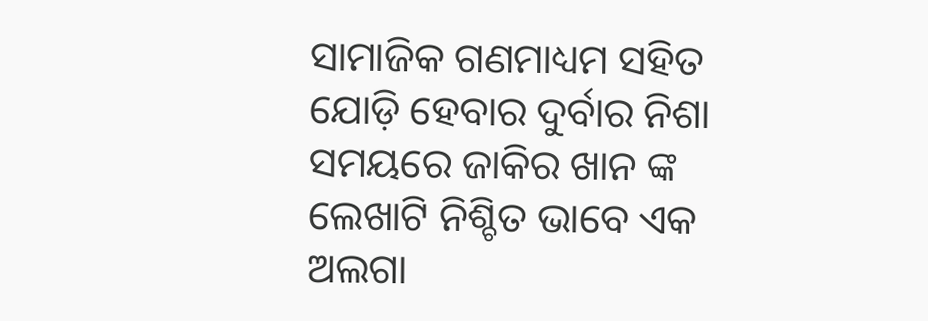ସାମାଜିକ ଗଣମାଧ୍ୟମ ସହିତ ଯୋଡ଼ି ହେବାର ଦୁର୍ବାର ନିଶା ସମୟରେ ଜାକିର ଖାନ ଙ୍କ ଲେଖାଟି ନିଶ୍ଚିତ ଭାବେ ଏକ ଅଲଗା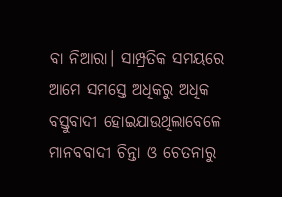ବା ନିଆରା। ସାମ୍ପ୍ରତିକ ସମୟରେ ଆମେ ସମସ୍ତେ ଅଧିକରୁ ଅଧିକ ବସ୍ତୁବାଦୀ ହୋଇଯାଉଥିଲାବେଳେ ମାନବବାଦୀ ଚିନ୍ତା ଓ ଚେତନାରୁ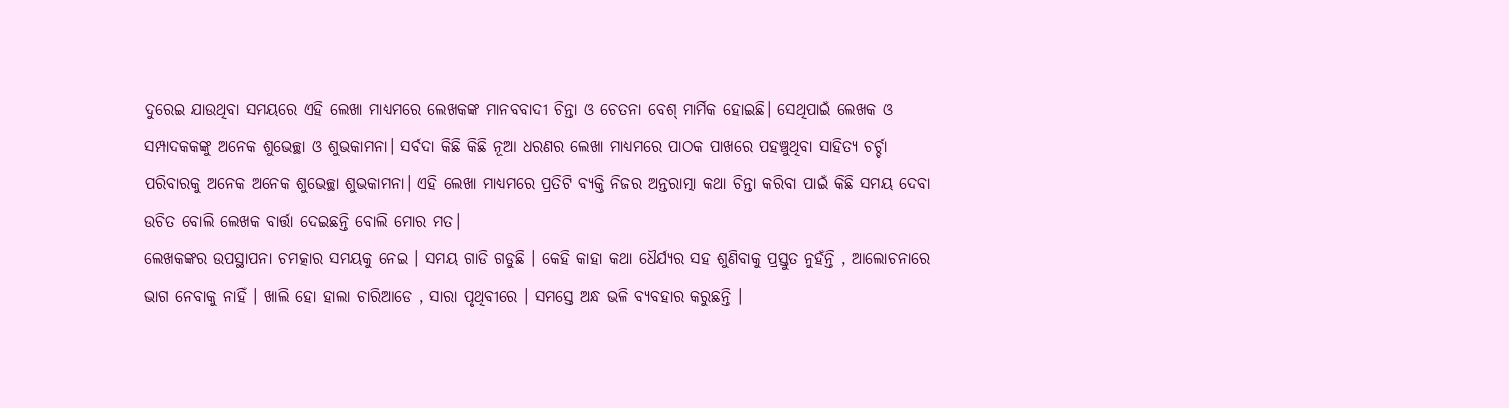ଦୁରେଇ ଯାଉଥିବା ସମୟରେ ଏହି ଲେଖା ମାଧ୍ୟମରେ ଲେଖକଙ୍କ ମାନବବାଦୀ ଚିନ୍ତା ଓ ଚେତନା ବେଶ୍ ମାର୍ମିକ ହୋଇଛି। ସେଥିପାଇଁ ଲେଖକ ଓ ସମ୍ପାଦକକଙ୍କୁ ଅନେକ ଶୁଭେଚ୍ଛା ଓ ଶୁଭକାମନା। ସର୍ବଦା କିଛି କିଛି ନୂଆ ଧରଣର ଲେଖା ମାଧ୍ୟମରେ ପାଠକ ପାଖରେ ପହଞ୍ଚୁଥିବା ସାହିତ୍ୟ ଚର୍ଚ୍ଚା ପରିବାରକୁ ଅନେକ ଅନେକ ଶୁଭେଚ୍ଛା ଶୁଭକାମନା। ଏହି ଲେଖା ମାଧ୍ୟମରେ ପ୍ରତିଟି ବ୍ୟକ୍ତି ନିଜର ଅନ୍ତରାତ୍ମା କଥା ଚିନ୍ତା କରିବା ପାଇଁ କିଛି ସମୟ ଦେବା ଉଚିତ ବୋଲି ଲେଖକ ବାର୍ତ୍ତା ଦେଇଛନ୍ତି ବୋଲି ମୋର ମତ।
ଲେଖକଙ୍କର ଉପସ୍ଥାପନା ଚମତ୍କାର ସମୟକୁ ନେଇ । ସମୟ ଗାଡି ଗଡୁଛି । କେହି କାହା କଥା ଧୈର୍ଯ୍ୟର ସହ ଶୁଣିବାକୁ ପ୍ରସ୍ତୁତ ନୁହଁନ୍ତି , ଆଲୋଚନାରେ ଭାଗ ନେବାକୁ ନାହିଁ । ଖାଲି ହୋ ହାଲା ଚାରିଆଡେ , ସାରା ପୃଥିବୀରେ । ସମସ୍ତେ ଅନ୍ଧ ଭଳି ବ୍ୟବହାର କରୁଛନ୍ତି ।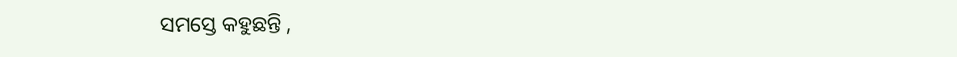ସମସ୍ତେ କହୁଛନ୍ତି ,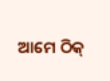ଆମେ ଠିକ୍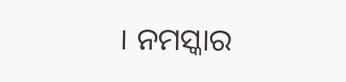। ନମସ୍କାର